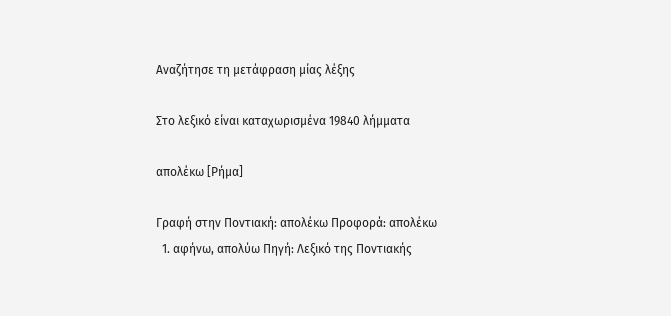Αναζήτησε τη μετάφραση μίας λέξης

Στο λεξικό είναι καταχωρισμένα 19840 λήμματα

απολέκω [Ρήμα]

Γραφή στην Ποντιακή: απολέκω Προφορά: απολέκω
  1. αφήνω, απολύω Πηγή: Λεξικό της Ποντιακής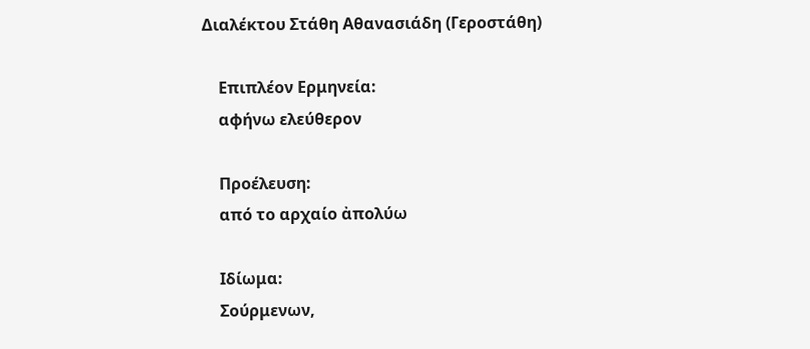Διαλέκτου Στάθη Αθανασιάδη (Γεροστάθη)

    Επιπλέον Ερμηνεία:
    αφήνω ελεύθερον

    Προέλευση:
    από το αρχαίο ἀπολύω

    Ιδίωμα:
    Σούρμενων,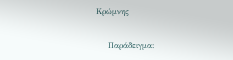Κρώμνης

    Παράδειγμα: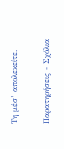Τη μέσ’ απολεκείτε.

Παρατηρήσεις - Σχόλια